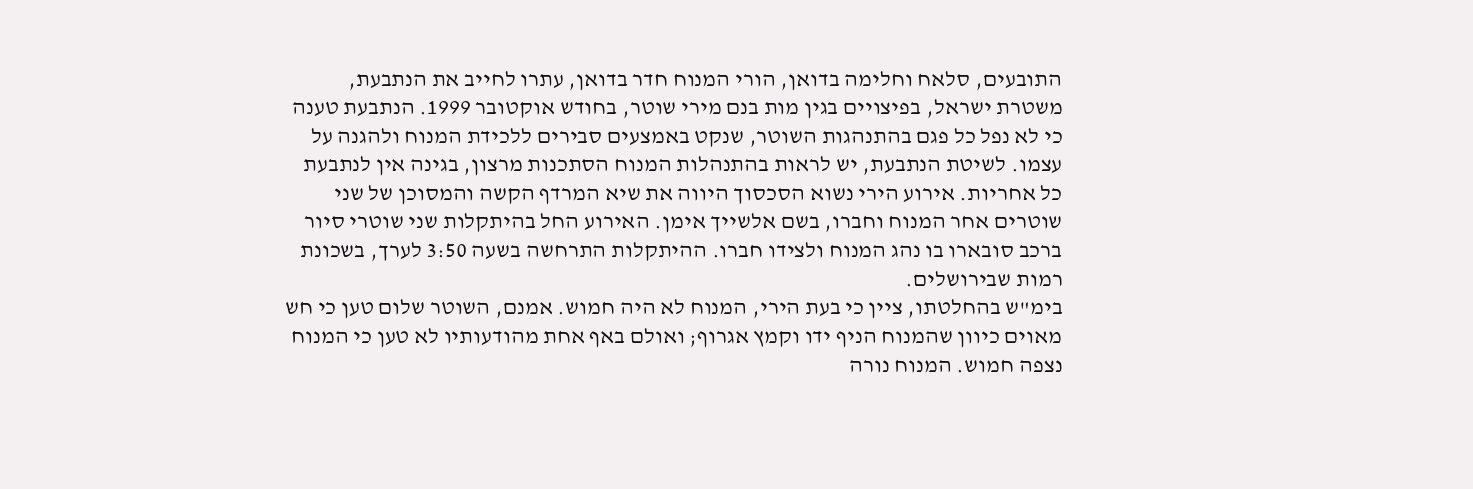התובעים, סלאח וחלימה בדואן, הורי המנוח חדר בדואן, עתרו לחייב את הנתבעת, משטרת ישראל, בפיצויים בגין מות בנם מירי שוטר, בחודש אוקטובר 1999. הנתבעת טענה כי לא נפל כל פגם בהתנהגות השוטר, שנקט באמצעים סבירים ללכידת המנוח ולהגנה על עצמו. לשיטת הנתבעת, יש לראות בהתנהלות המנוח הסתכנות מרצון, בגינה אין לנתבעת כל אחריות. אירוע הירי נשוא הסכסוך היווה את שיא המרדף הקשה והמסוכן של שני שוטרים אחר המנוח וחברו, בשם אלשייך אימן. האירוע החל בהיתקלות שני שוטרי סיור ברכב סובארו בו נהג המנוח ולצידו חברו. ההיתקלות התרחשה בשעה 3:50 לערך, בשכונת רמות שבירושלים.
בימ"ש בהחלטתו, ציין כי בעת הירי, המנוח לא היה חמוש. אמנם, השוטר שלום טען כי חש מאוים כיוון שהמנוח הניף ידו וקמץ אגרוף; ואולם באף אחת מהודעותיו לא טען כי המנוח נצפה חמוש. המנוח נורה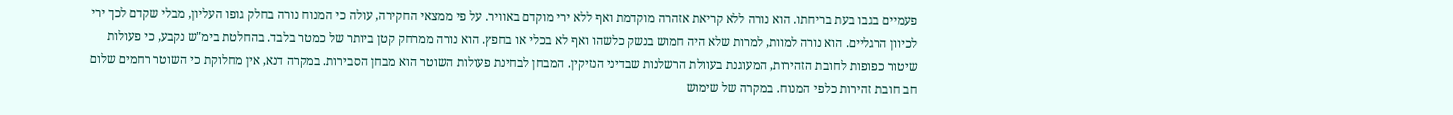פעמיים בגבו בעת בריחתו. הוא נורה ללא קריאת אזהרה מוקדמת ואף ללא ירי מוקדם באוויר. על פי ממצאי החקירה, עולה כי המנוח נורה בחלק גופו העליון, מבלי שקדם לכך ירי לכיוון הרגליים. הוא נורה למוות, למרות שלא היה חמוש בנשק כלשהו ואף לא בכלי או בחפץ. הוא נורה ממרחק קטן ביותר של כמטר בלבד. בהחלטת בימ"ש נקבע, כי פעולות שיטור כפופות לחובת הזהירות, המעוגנת בעוולת הרשלנות שבדיני הנזיקין. המבחן לבחינת פעולות השוטר הוא מבחן הסבירות. במקרה דנא, אין מחלוקת כי השוטר רחמים שלום חב חובת זהירות כלפי המנוח. במקרה של שימוש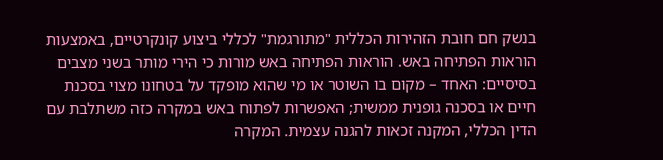בנשק חם חובת הזהירות הכללית "מתורגמת" לכללי ביצוע קונקרטיים, באמצעות הוראות הפתיחה באש. הוראות הפתיחה באש מורות כי הירי מותר בשני מצבים בסיסיים: האחד – מקום בו השוטר או מי שהוא מופקד על בטחונו מצוי בסכנת חיים או בסכנה גופנית ממשית; האפשרות לפתוח באש במקרה כזה משתלבת עם הדין הכללי, המקנה זכאות להגנה עצמית. המקרה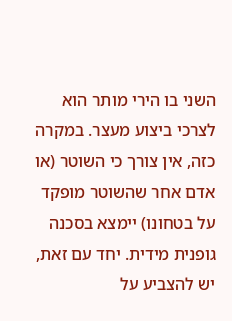השני בו הירי מותר הוא לצרכי ביצוע מעצר. במקרה כזה, אין צורך כי השוטר (או אדם אחר שהשוטר מופקד על בטחונו) יימצא בסכנה גופנית מידית. יחד עם זאת, יש להצביע על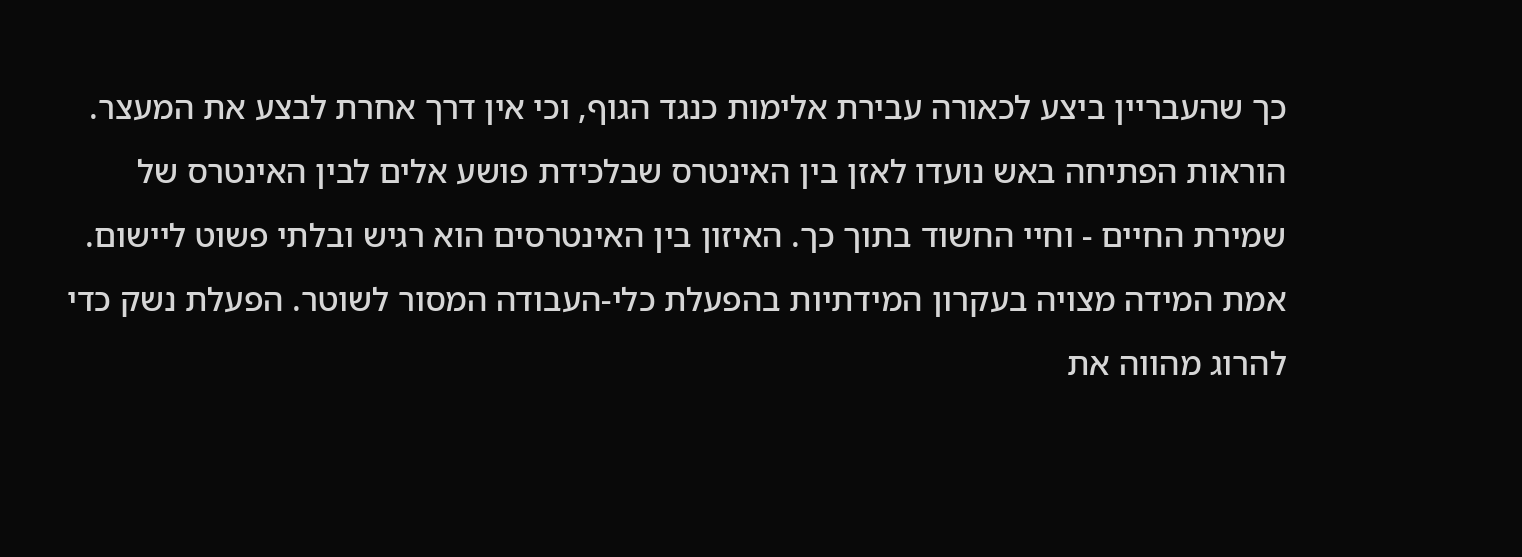כך שהעבריין ביצע לכאורה עבירת אלימות כנגד הגוף, וכי אין דרך אחרת לבצע את המעצר. הוראות הפתיחה באש נועדו לאזן בין האינטרס שבלכידת פושע אלים לבין האינטרס של שמירת החיים - וחיי החשוד בתוך כך. האיזון בין האינטרסים הוא רגיש ובלתי פשוט ליישום. אמת המידה מצויה בעקרון המידתיות בהפעלת כלי-העבודה המסור לשוטר. הפעלת נשק כדי להרוג מהווה את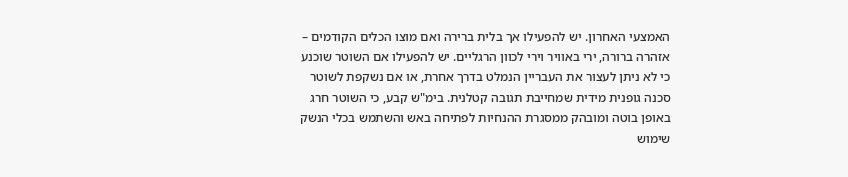האמצעי האחרון. יש להפעילו אך בלית ברירה ואם מוצו הכלים הקודמים – אזהרה ברורה, ירי באוויר וירי לכוון הרגליים. יש להפעילו אם השוטר שוכנע כי לא ניתן לעצור את העבריין הנמלט בדרך אחרת, או אם נשקפת לשוטר סכנה גופנית מידית שמחייבת תגובה קטלנית. בימ"ש קבע, כי השוטר חרג באופן בוטה ומובהק ממסגרת ההנחיות לפתיחה באש והשתמש בכלי הנשק שימוש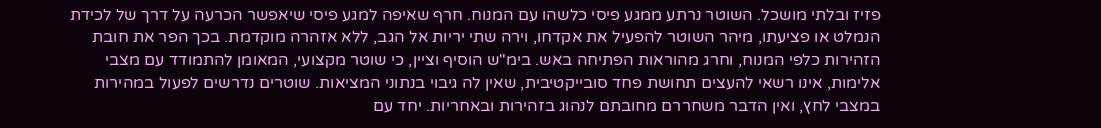פזיז ובלתי מושכל. השוטר נרתע ממגע פיסי כלשהו עם המנוח. חרף שאיפה למגע פיסי שיאפשר הכרעה על דרך של לכידת הנמלט או פציעתו, מיהר השוטר להפעיל את אקדחו, וירה שתי יריות אל הגב, ללא אזהרה מוקדמת. בכך הפר את חובת הזהירות כלפי המנוח, וחרג מהוראות הפתיחה באש. בימ"ש הוסיף וציין, כי שוטר מקצועי, המאומן להתמודד עם מצבי אלימות, אינו רשאי להעצים תחושת פחד סובייקטיבית, שאין לה גיבוי בנתוני המציאות. שוטרים נדרשים לפעול במהירות במצבי לחץ, ואין הדבר משחררם מחובתם לנהוג בזהירות ובאחריות. יחד עם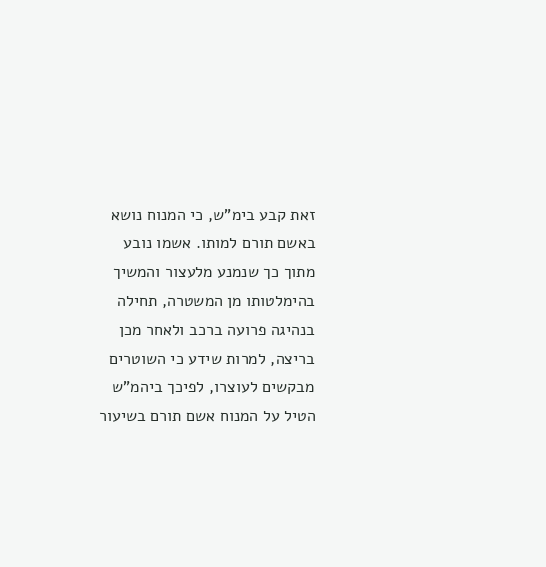זאת קבע בימ"ש, כי המנוח נושא באשם תורם למותו. אשמו נובע מתוך כך שנמנע מלעצור והמשיך בהימלטותו מן המשטרה, תחילה בנהיגה פרועה ברכב ולאחר מכן בריצה, למרות שידע כי השוטרים מבקשים לעוצרו, לפיכך ביהמ"ש הטיל על המנוח אשם תורם בשיעור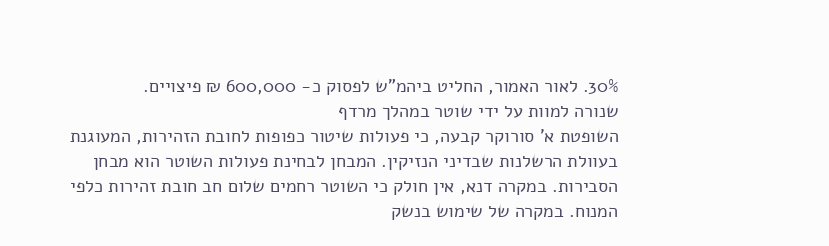30%. לאור האמור, החליט ביהמ"ש לפסוק כ- 600,000 ₪ פיצויים.
שנורה למוות על ידי שוטר במהלך מרדף
השופטת א' סורוקר קבעה, כי פעולות שיטור כפופות לחובת הזהירות, המעוגנת בעוולת הרשלנות שבדיני הנזיקין. המבחן לבחינת פעולות השוטר הוא מבחן הסבירות. במקרה דנא, אין חולק כי השוטר רחמים שלום חב חובת זהירות כלפי המנוח. במקרה של שימוש בנשק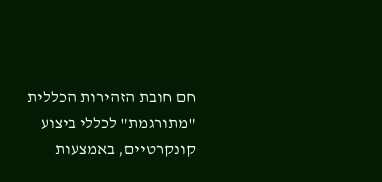חם חובת הזהירות הכללית "מתורגמת" לכללי ביצוע קונקרטיים, באמצעות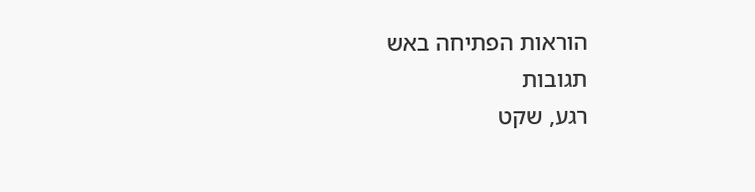הוראות הפתיחה באש
תגובות
רגע, שקט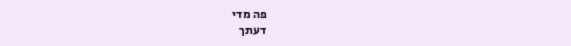פה מדי
דעתך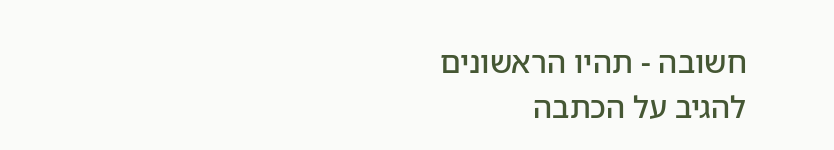חשובה - תהיו הראשונים להגיב על הכתבה